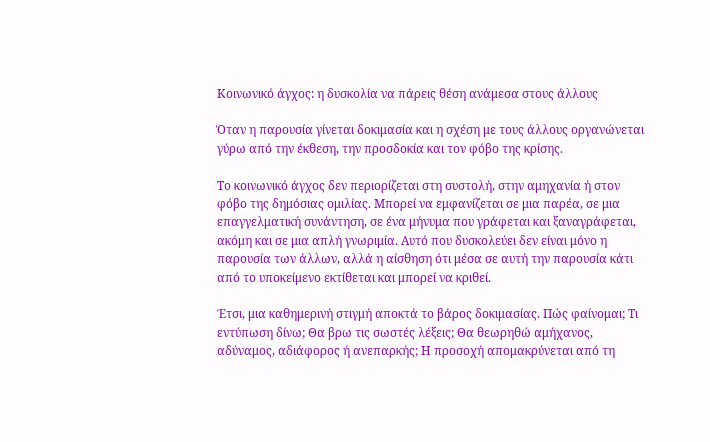Κοινωνικό άγχος: η δυσκολία να πάρεις θέση ανάμεσα στους άλλους

Όταν η παρουσία γίνεται δοκιμασία και η σχέση με τους άλλους οργανώνεται γύρω από την έκθεση, την προσδοκία και τον φόβο της κρίσης.

Το κοινωνικό άγχος δεν περιορίζεται στη συστολή, στην αμηχανία ή στον φόβο της δημόσιας ομιλίας. Μπορεί να εμφανίζεται σε μια παρέα, σε μια επαγγελματική συνάντηση, σε ένα μήνυμα που γράφεται και ξαναγράφεται,
ακόμη και σε μια απλή γνωριμία. Αυτό που δυσκολεύει δεν είναι μόνο η παρουσία των άλλων, αλλά η αίσθηση ότι μέσα σε αυτή την παρουσία κάτι από το υποκείμενο εκτίθεται και μπορεί να κριθεί.

Έτσι, μια καθημερινή στιγμή αποκτά το βάρος δοκιμασίας. Πώς φαίνομαι; Τι εντύπωση δίνω; Θα βρω τις σωστές λέξεις; Θα θεωρηθώ αμήχανος, αδύναμος, αδιάφορος ή ανεπαρκής; Η προσοχή απομακρύνεται από τη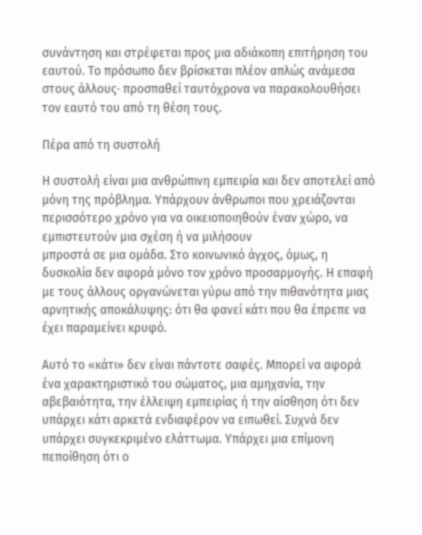συνάντηση και στρέφεται προς μια αδιάκοπη επιτήρηση του εαυτού. Το πρόσωπο δεν βρίσκεται πλέον απλώς ανάμεσα στους άλλους· προσπαθεί ταυτόχρονα να παρακολουθήσει τον εαυτό του από τη θέση τους.

Πέρα από τη συστολή

Η συστολή είναι μια ανθρώπινη εμπειρία και δεν αποτελεί από μόνη της πρόβλημα. Υπάρχουν άνθρωποι που χρειάζονται περισσότερο χρόνο για να οικειοποιηθούν έναν χώρο, να εμπιστευτούν μια σχέση ή να μιλήσουν
μπροστά σε μια ομάδα. Στο κοινωνικό άγχος, όμως, η δυσκολία δεν αφορά μόνο τον χρόνο προσαρμογής. Η επαφή με τους άλλους οργανώνεται γύρω από την πιθανότητα μιας αρνητικής αποκάλυψης: ότι θα φανεί κάτι που θα έπρεπε να έχει παραμείνει κρυφό.

Αυτό το «κάτι» δεν είναι πάντοτε σαφές. Μπορεί να αφορά ένα χαρακτηριστικό του σώματος, μια αμηχανία, την αβεβαιότητα, την έλλειψη εμπειρίας ή την αίσθηση ότι δεν υπάρχει κάτι αρκετά ενδιαφέρον να ειπωθεί. Συχνά δεν υπάρχει συγκεκριμένο ελάττωμα. Υπάρχει μια επίμονη πεποίθηση ότι ο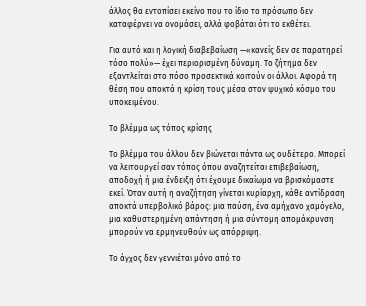άλλος θα εντοπίσει εκείνο που το ίδιο το πρόσωπο δεν καταφέρνει να ονομάσει, αλλά φοβάται ότι το εκθέτει.

Για αυτό και η λογική διαβεβαίωση —«κανείς δεν σε παρατηρεί τόσο πολύ»— έχει περιορισμένη δύναμη. Το ζήτημα δεν εξαντλείται στο πόσο προσεκτικά κοιτούν οι άλλοι. Αφορά τη θέση που αποκτά η κρίση τους μέσα στον ψυχικό κόσμο του υποκειμένου.

Το βλέμμα ως τόπος κρίσης

Το βλέμμα του άλλου δεν βιώνεται πάντα ως ουδέτερο. Μπορεί να λειτουργεί σαν τόπος όπου αναζητείται επιβεβαίωση, αποδοχή ή μια ένδειξη ότι έχουμε δικαίωμα να βρισκόμαστε εκεί. Όταν αυτή η αναζήτηση γίνεται κυρίαρχη, κάθε αντίδραση αποκτά υπερβολικό βάρος: μια παύση, ένα αμήχανο χαμόγελο, μια καθυστερημένη απάντηση ή μια σύντομη απομάκρυνση μπορούν να ερμηνευθούν ως απόρριψη.

Το άγχος δεν γεννιέται μόνο από το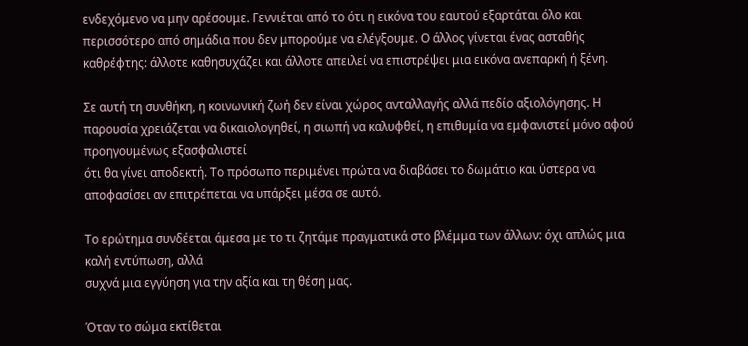ενδεχόμενο να μην αρέσουμε. Γεννιέται από το ότι η εικόνα του εαυτού εξαρτάται όλο και περισσότερο από σημάδια που δεν μπορούμε να ελέγξουμε. Ο άλλος γίνεται ένας ασταθής καθρέφτης: άλλοτε καθησυχάζει και άλλοτε απειλεί να επιστρέψει μια εικόνα ανεπαρκή ή ξένη.

Σε αυτή τη συνθήκη, η κοινωνική ζωή δεν είναι χώρος ανταλλαγής αλλά πεδίο αξιολόγησης. Η παρουσία χρειάζεται να δικαιολογηθεί, η σιωπή να καλυφθεί, η επιθυμία να εμφανιστεί μόνο αφού προηγουμένως εξασφαλιστεί
ότι θα γίνει αποδεκτή. Το πρόσωπο περιμένει πρώτα να διαβάσει το δωμάτιο και ύστερα να αποφασίσει αν επιτρέπεται να υπάρξει μέσα σε αυτό.

Το ερώτημα συνδέεται άμεσα με το τι ζητάμε πραγματικά στο βλέμμα των άλλων: όχι απλώς μια καλή εντύπωση, αλλά
συχνά μια εγγύηση για την αξία και τη θέση μας.

Όταν το σώμα εκτίθεται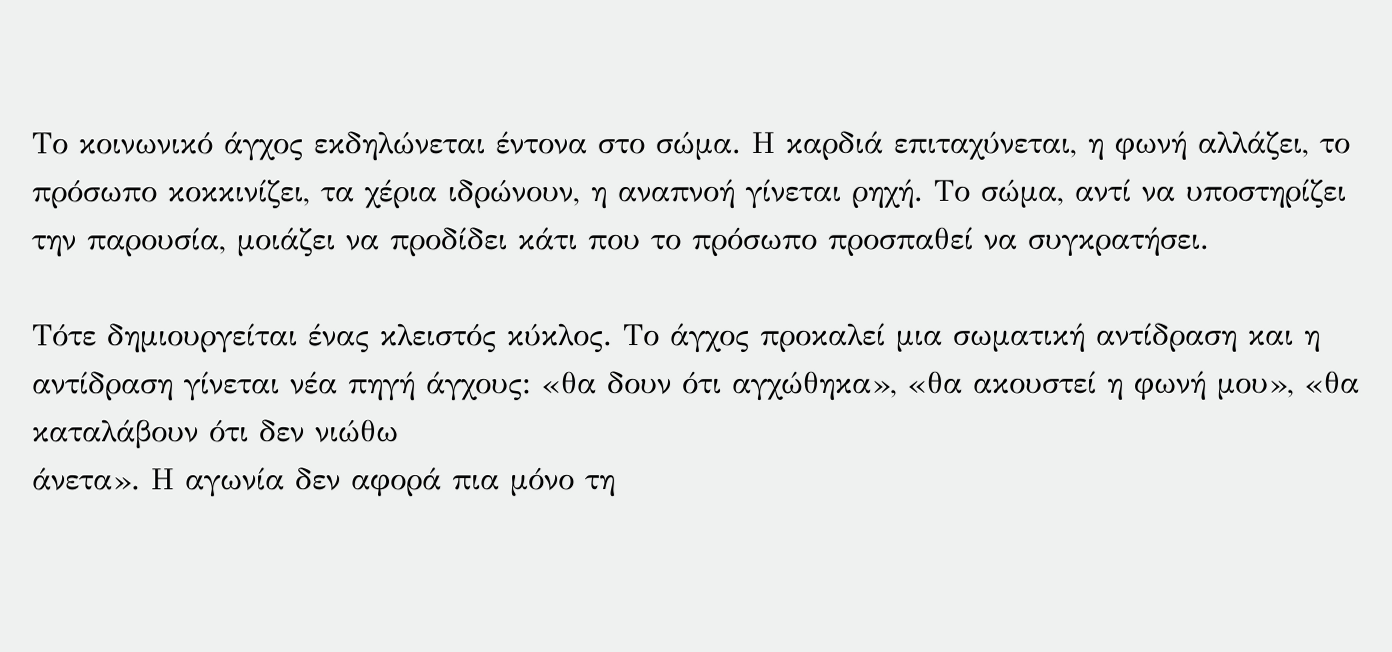Το κοινωνικό άγχος εκδηλώνεται έντονα στο σώμα. Η καρδιά επιταχύνεται, η φωνή αλλάζει, το πρόσωπο κοκκινίζει, τα χέρια ιδρώνουν, η αναπνοή γίνεται ρηχή. Το σώμα, αντί να υποστηρίζει την παρουσία, μοιάζει να προδίδει κάτι που το πρόσωπο προσπαθεί να συγκρατήσει.

Τότε δημιουργείται ένας κλειστός κύκλος. Το άγχος προκαλεί μια σωματική αντίδραση και η αντίδραση γίνεται νέα πηγή άγχους: «θα δουν ότι αγχώθηκα», «θα ακουστεί η φωνή μου», «θα καταλάβουν ότι δεν νιώθω
άνετα». Η αγωνία δεν αφορά πια μόνο τη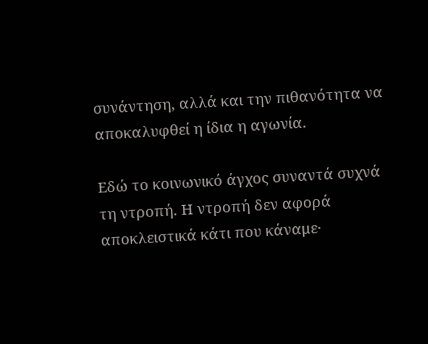συνάντηση, αλλά και την πιθανότητα να αποκαλυφθεί η ίδια η αγωνία.

Εδώ το κοινωνικό άγχος συναντά συχνά τη ντροπή. Η ντροπή δεν αφορά αποκλειστικά κάτι που κάναμε·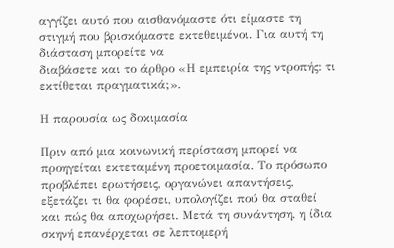αγγίζει αυτό που αισθανόμαστε ότι είμαστε τη στιγμή που βρισκόμαστε εκτεθειμένοι. Για αυτή τη διάσταση μπορείτε να
διαβάσετε και το άρθρο «Η εμπειρία της ντροπής: τι εκτίθεται πραγματικά;».

Η παρουσία ως δοκιμασία

Πριν από μια κοινωνική περίσταση μπορεί να προηγείται εκτεταμένη προετοιμασία. Το πρόσωπο προβλέπει ερωτήσεις, οργανώνει απαντήσεις, εξετάζει τι θα φορέσει, υπολογίζει πού θα σταθεί και πώς θα αποχωρήσει. Μετά τη συνάντηση, η ίδια σκηνή επανέρχεται σε λεπτομερή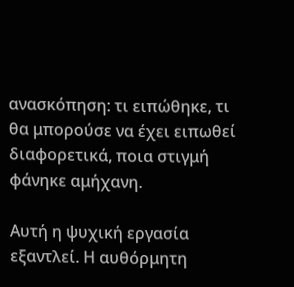ανασκόπηση: τι ειπώθηκε, τι θα μπορούσε να έχει ειπωθεί διαφορετικά, ποια στιγμή φάνηκε αμήχανη.

Αυτή η ψυχική εργασία εξαντλεί. Η αυθόρμητη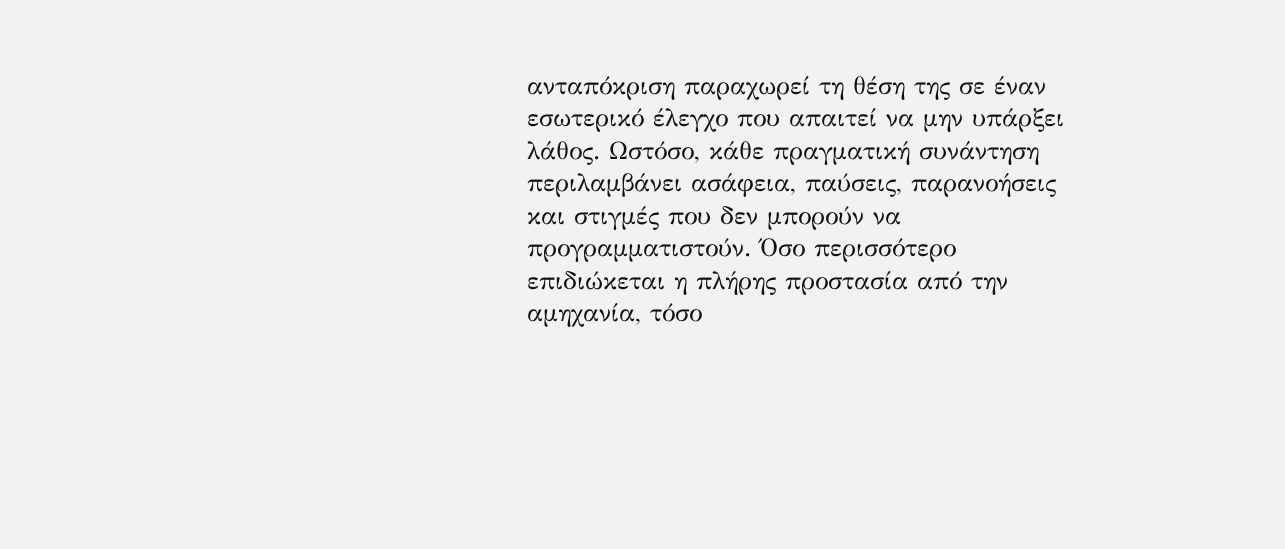ανταπόκριση παραχωρεί τη θέση της σε έναν εσωτερικό έλεγχο που απαιτεί να μην υπάρξει λάθος. Ωστόσο, κάθε πραγματική συνάντηση περιλαμβάνει ασάφεια, παύσεις, παρανοήσεις και στιγμές που δεν μπορούν να προγραμματιστούν. Όσο περισσότερο επιδιώκεται η πλήρης προστασία από την αμηχανία, τόσο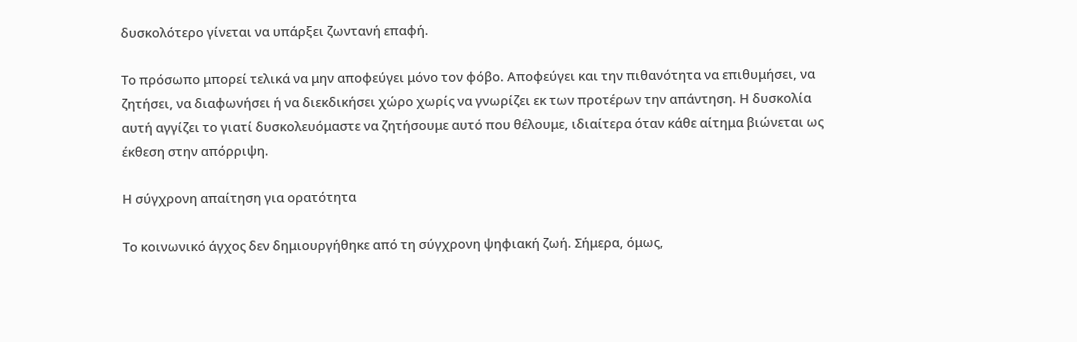δυσκολότερο γίνεται να υπάρξει ζωντανή επαφή.

Το πρόσωπο μπορεί τελικά να μην αποφεύγει μόνο τον φόβο. Αποφεύγει και την πιθανότητα να επιθυμήσει, να ζητήσει, να διαφωνήσει ή να διεκδικήσει χώρο χωρίς να γνωρίζει εκ των προτέρων την απάντηση. Η δυσκολία αυτή αγγίζει το γιατί δυσκολευόμαστε να ζητήσουμε αυτό που θέλουμε, ιδιαίτερα όταν κάθε αίτημα βιώνεται ως έκθεση στην απόρριψη.

Η σύγχρονη απαίτηση για ορατότητα

Το κοινωνικό άγχος δεν δημιουργήθηκε από τη σύγχρονη ψηφιακή ζωή. Σήμερα, όμως,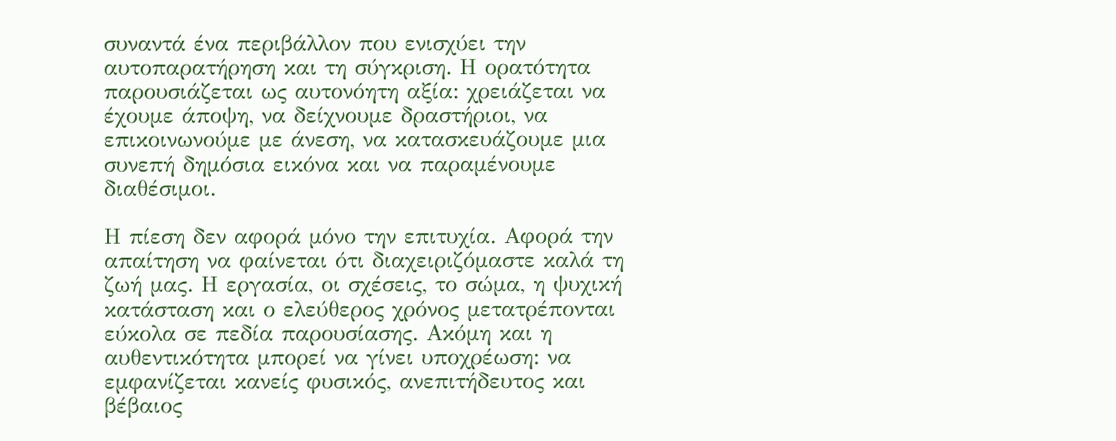συναντά ένα περιβάλλον που ενισχύει την αυτοπαρατήρηση και τη σύγκριση. Η ορατότητα παρουσιάζεται ως αυτονόητη αξία: χρειάζεται να
έχουμε άποψη, να δείχνουμε δραστήριοι, να επικοινωνούμε με άνεση, να κατασκευάζουμε μια συνεπή δημόσια εικόνα και να παραμένουμε διαθέσιμοι.

Η πίεση δεν αφορά μόνο την επιτυχία. Αφορά την απαίτηση να φαίνεται ότι διαχειριζόμαστε καλά τη ζωή μας. Η εργασία, οι σχέσεις, το σώμα, η ψυχική κατάσταση και ο ελεύθερος χρόνος μετατρέπονται εύκολα σε πεδία παρουσίασης. Ακόμη και η αυθεντικότητα μπορεί να γίνει υποχρέωση: να εμφανίζεται κανείς φυσικός, ανεπιτήδευτος και βέβαιος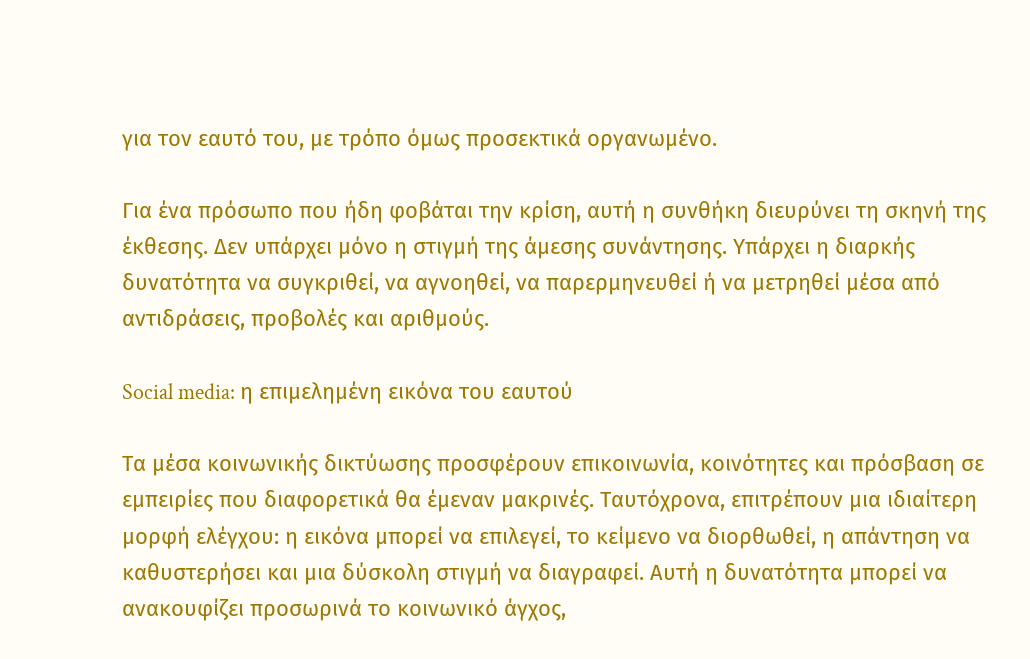για τον εαυτό του, με τρόπο όμως προσεκτικά οργανωμένο.

Για ένα πρόσωπο που ήδη φοβάται την κρίση, αυτή η συνθήκη διευρύνει τη σκηνή της έκθεσης. Δεν υπάρχει μόνο η στιγμή της άμεσης συνάντησης. Υπάρχει η διαρκής δυνατότητα να συγκριθεί, να αγνοηθεί, να παρερμηνευθεί ή να μετρηθεί μέσα από αντιδράσεις, προβολές και αριθμούς.

Social media: η επιμελημένη εικόνα του εαυτού

Τα μέσα κοινωνικής δικτύωσης προσφέρουν επικοινωνία, κοινότητες και πρόσβαση σε εμπειρίες που διαφορετικά θα έμεναν μακρινές. Ταυτόχρονα, επιτρέπουν μια ιδιαίτερη μορφή ελέγχου: η εικόνα μπορεί να επιλεγεί, το κείμενο να διορθωθεί, η απάντηση να καθυστερήσει και μια δύσκολη στιγμή να διαγραφεί. Αυτή η δυνατότητα μπορεί να ανακουφίζει προσωρινά το κοινωνικό άγχος,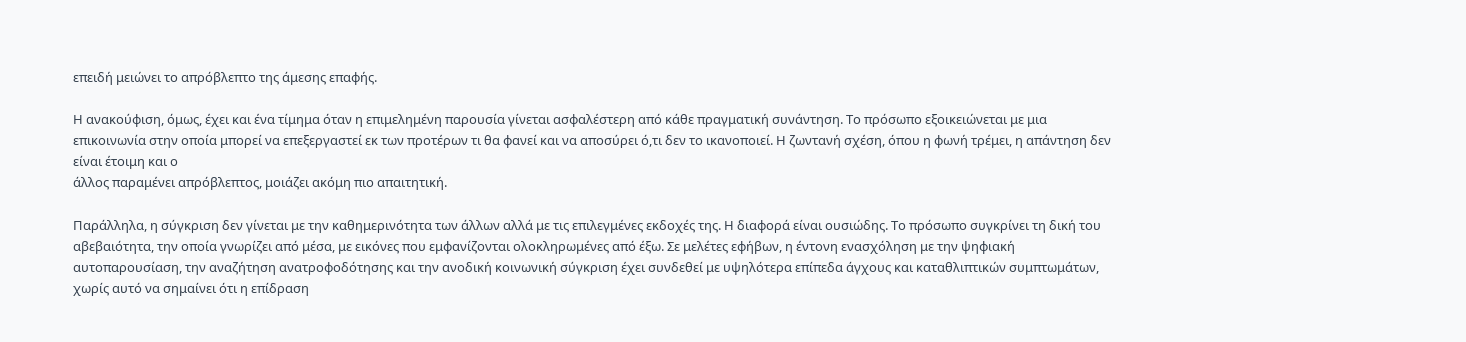επειδή μειώνει το απρόβλεπτο της άμεσης επαφής.

Η ανακούφιση, όμως, έχει και ένα τίμημα όταν η επιμελημένη παρουσία γίνεται ασφαλέστερη από κάθε πραγματική συνάντηση. Το πρόσωπο εξοικειώνεται με μια επικοινωνία στην οποία μπορεί να επεξεργαστεί εκ των προτέρων τι θα φανεί και να αποσύρει ό,τι δεν το ικανοποιεί. Η ζωντανή σχέση, όπου η φωνή τρέμει, η απάντηση δεν είναι έτοιμη και ο
άλλος παραμένει απρόβλεπτος, μοιάζει ακόμη πιο απαιτητική.

Παράλληλα, η σύγκριση δεν γίνεται με την καθημερινότητα των άλλων αλλά με τις επιλεγμένες εκδοχές της. Η διαφορά είναι ουσιώδης. Το πρόσωπο συγκρίνει τη δική του αβεβαιότητα, την οποία γνωρίζει από μέσα, με εικόνες που εμφανίζονται ολοκληρωμένες από έξω. Σε μελέτες εφήβων, η έντονη ενασχόληση με την ψηφιακή αυτοπαρουσίαση, την αναζήτηση ανατροφοδότησης και την ανοδική κοινωνική σύγκριση έχει συνδεθεί με υψηλότερα επίπεδα άγχους και καταθλιπτικών συμπτωμάτων, χωρίς αυτό να σημαίνει ότι η επίδραση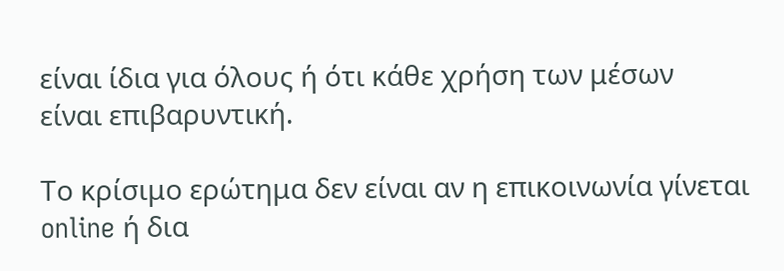είναι ίδια για όλους ή ότι κάθε χρήση των μέσων
είναι επιβαρυντική.

Το κρίσιμο ερώτημα δεν είναι αν η επικοινωνία γίνεται online ή δια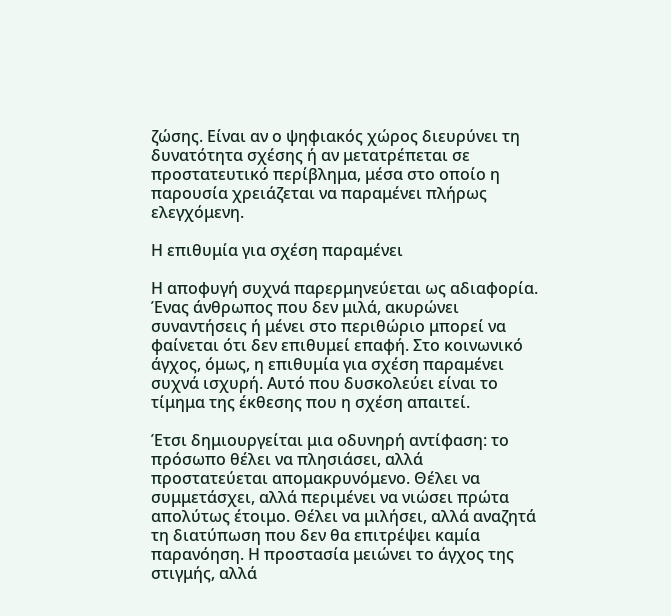ζώσης. Είναι αν ο ψηφιακός χώρος διευρύνει τη δυνατότητα σχέσης ή αν μετατρέπεται σε προστατευτικό περίβλημα, μέσα στο οποίο η παρουσία χρειάζεται να παραμένει πλήρως ελεγχόμενη.

Η επιθυμία για σχέση παραμένει

Η αποφυγή συχνά παρερμηνεύεται ως αδιαφορία. Ένας άνθρωπος που δεν μιλά, ακυρώνει συναντήσεις ή μένει στο περιθώριο μπορεί να φαίνεται ότι δεν επιθυμεί επαφή. Στο κοινωνικό άγχος, όμως, η επιθυμία για σχέση παραμένει συχνά ισχυρή. Αυτό που δυσκολεύει είναι το τίμημα της έκθεσης που η σχέση απαιτεί.

Έτσι δημιουργείται μια οδυνηρή αντίφαση: το πρόσωπο θέλει να πλησιάσει, αλλά προστατεύεται απομακρυνόμενο. Θέλει να συμμετάσχει, αλλά περιμένει να νιώσει πρώτα απολύτως έτοιμο. Θέλει να μιλήσει, αλλά αναζητά τη διατύπωση που δεν θα επιτρέψει καμία παρανόηση. Η προστασία μειώνει το άγχος της στιγμής, αλλά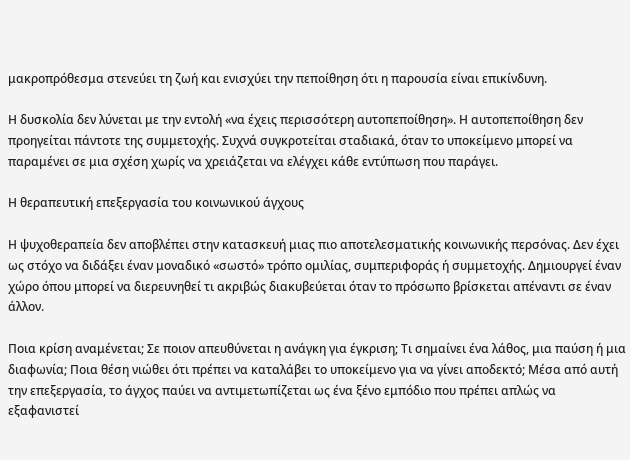μακροπρόθεσμα στενεύει τη ζωή και ενισχύει την πεποίθηση ότι η παρουσία είναι επικίνδυνη.

Η δυσκολία δεν λύνεται με την εντολή «να έχεις περισσότερη αυτοπεποίθηση». Η αυτοπεποίθηση δεν προηγείται πάντοτε της συμμετοχής. Συχνά συγκροτείται σταδιακά, όταν το υποκείμενο μπορεί να παραμένει σε μια σχέση χωρίς να χρειάζεται να ελέγχει κάθε εντύπωση που παράγει.

Η θεραπευτική επεξεργασία του κοινωνικού άγχους

Η ψυχοθεραπεία δεν αποβλέπει στην κατασκευή μιας πιο αποτελεσματικής κοινωνικής περσόνας. Δεν έχει ως στόχο να διδάξει έναν μοναδικό «σωστό» τρόπο ομιλίας, συμπεριφοράς ή συμμετοχής. Δημιουργεί έναν χώρο όπου μπορεί να διερευνηθεί τι ακριβώς διακυβεύεται όταν το πρόσωπο βρίσκεται απέναντι σε έναν άλλον.

Ποια κρίση αναμένεται; Σε ποιον απευθύνεται η ανάγκη για έγκριση; Τι σημαίνει ένα λάθος, μια παύση ή μια διαφωνία; Ποια θέση νιώθει ότι πρέπει να καταλάβει το υποκείμενο για να γίνει αποδεκτό; Μέσα από αυτή την επεξεργασία, το άγχος παύει να αντιμετωπίζεται ως ένα ξένο εμπόδιο που πρέπει απλώς να εξαφανιστεί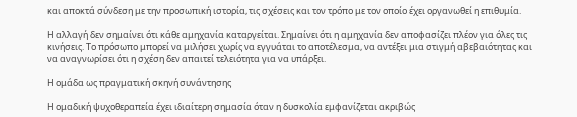και αποκτά σύνδεση με την προσωπική ιστορία, τις σχέσεις και τον τρόπο με τον οποίο έχει οργανωθεί η επιθυμία.

Η αλλαγή δεν σημαίνει ότι κάθε αμηχανία καταργείται. Σημαίνει ότι η αμηχανία δεν αποφασίζει πλέον για όλες τις κινήσεις. Το πρόσωπο μπορεί να μιλήσει χωρίς να εγγυάται το αποτέλεσμα, να αντέξει μια στιγμή αβεβαιότητας και να αναγνωρίσει ότι η σχέση δεν απαιτεί τελειότητα για να υπάρξει.

Η ομάδα ως πραγματική σκηνή συνάντησης

Η ομαδική ψυχοθεραπεία έχει ιδιαίτερη σημασία όταν η δυσκολία εμφανίζεται ακριβώς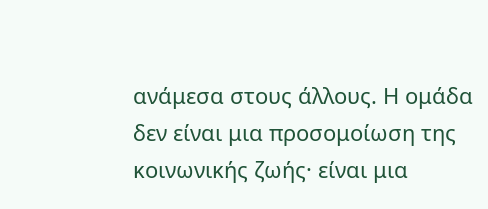ανάμεσα στους άλλους. Η ομάδα δεν είναι μια προσομοίωση της κοινωνικής ζωής· είναι μια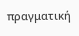πραγματική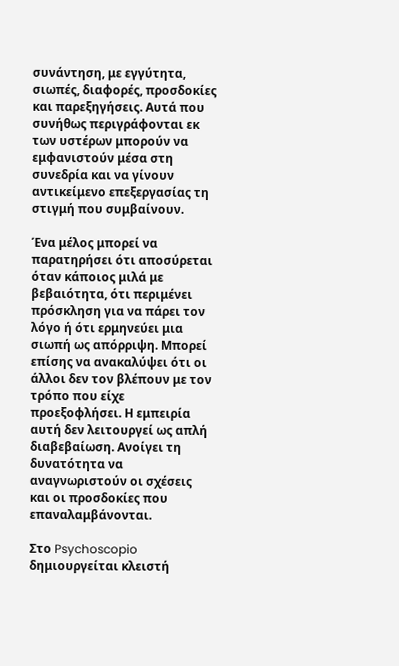συνάντηση, με εγγύτητα, σιωπές, διαφορές, προσδοκίες και παρεξηγήσεις. Αυτά που συνήθως περιγράφονται εκ των υστέρων μπορούν να εμφανιστούν μέσα στη συνεδρία και να γίνουν αντικείμενο επεξεργασίας τη στιγμή που συμβαίνουν.

Ένα μέλος μπορεί να παρατηρήσει ότι αποσύρεται όταν κάποιος μιλά με βεβαιότητα, ότι περιμένει πρόσκληση για να πάρει τον λόγο ή ότι ερμηνεύει μια σιωπή ως απόρριψη. Μπορεί επίσης να ανακαλύψει ότι οι άλλοι δεν τον βλέπουν με τον τρόπο που είχε προεξοφλήσει. Η εμπειρία αυτή δεν λειτουργεί ως απλή διαβεβαίωση. Ανοίγει τη δυνατότητα να αναγνωριστούν οι σχέσεις και οι προσδοκίες που επαναλαμβάνονται.

Στο Psychoscopio δημιουργείται κλειστή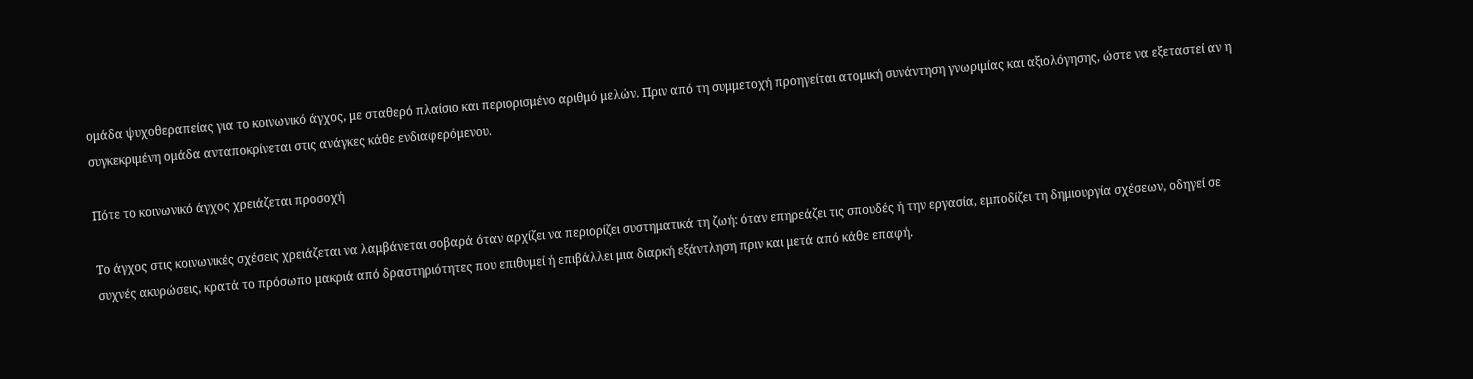ομάδα ψυχοθεραπείας για το κοινωνικό άγχος, με σταθερό πλαίσιο και περιορισμένο αριθμό μελών. Πριν από τη συμμετοχή προηγείται ατομική συνάντηση γνωριμίας και αξιολόγησης, ώστε να εξεταστεί αν η συγκεκριμένη ομάδα ανταποκρίνεται στις ανάγκες κάθε ενδιαφερόμενου.

Πότε το κοινωνικό άγχος χρειάζεται προσοχή

Το άγχος στις κοινωνικές σχέσεις χρειάζεται να λαμβάνεται σοβαρά όταν αρχίζει να περιορίζει συστηματικά τη ζωή: όταν επηρεάζει τις σπουδές ή την εργασία, εμποδίζει τη δημιουργία σχέσεων, οδηγεί σε συχνές ακυρώσεις, κρατά το πρόσωπο μακριά από δραστηριότητες που επιθυμεί ή επιβάλλει μια διαρκή εξάντληση πριν και μετά από κάθε επαφή.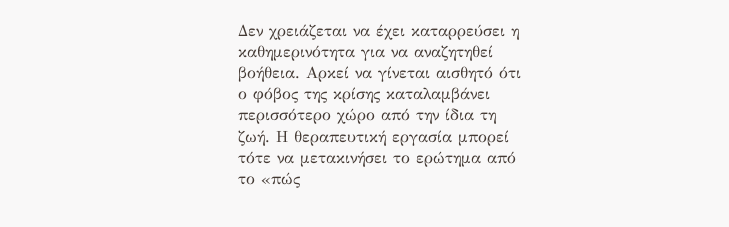Δεν χρειάζεται να έχει καταρρεύσει η καθημερινότητα για να αναζητηθεί βοήθεια. Αρκεί να γίνεται αισθητό ότι ο φόβος της κρίσης καταλαμβάνει περισσότερο χώρο από την ίδια τη ζωή. Η θεραπευτική εργασία μπορεί τότε να μετακινήσει το ερώτημα από το «πώς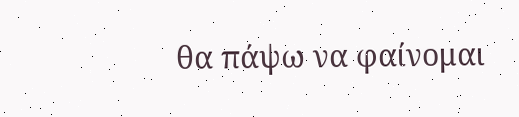θα πάψω να φαίνομαι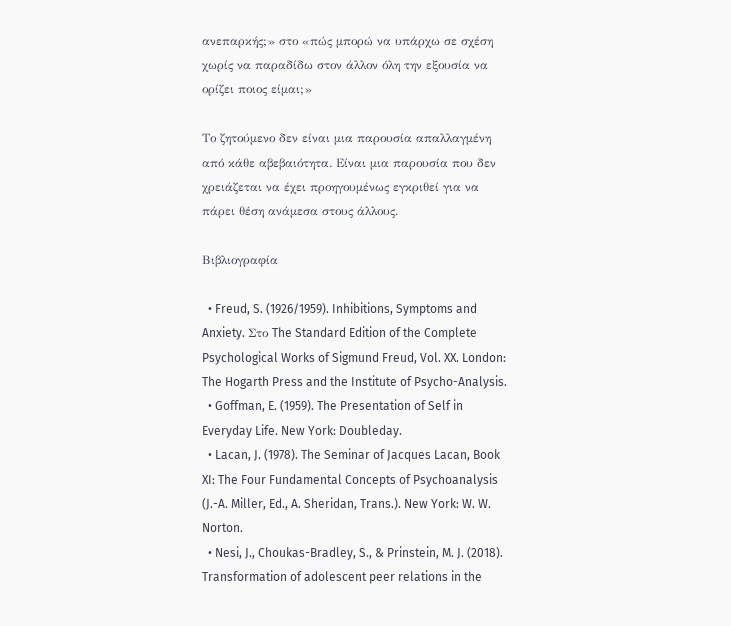ανεπαρκής;» στο «πώς μπορώ να υπάρχω σε σχέση χωρίς να παραδίδω στον άλλον όλη την εξουσία να ορίζει ποιος είμαι;»

Το ζητούμενο δεν είναι μια παρουσία απαλλαγμένη από κάθε αβεβαιότητα. Είναι μια παρουσία που δεν χρειάζεται να έχει προηγουμένως εγκριθεί για να πάρει θέση ανάμεσα στους άλλους.

Βιβλιογραφία

  • Freud, S. (1926/1959). Inhibitions, Symptoms and Anxiety. Στο The Standard Edition of the Complete Psychological Works of Sigmund Freud, Vol. XX. London: The Hogarth Press and the Institute of Psycho-Analysis.
  • Goffman, E. (1959). The Presentation of Self in Everyday Life. New York: Doubleday.
  • Lacan, J. (1978). The Seminar of Jacques Lacan, Book XI: The Four Fundamental Concepts of Psychoanalysis (J.-A. Miller, Ed., A. Sheridan, Trans.). New York: W. W. Norton.
  • Nesi, J., Choukas-Bradley, S., & Prinstein, M. J. (2018). Transformation of adolescent peer relations in the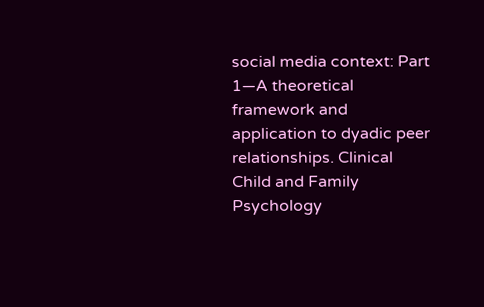social media context: Part 1—A theoretical framework and application to dyadic peer relationships. Clinical Child and Family Psychology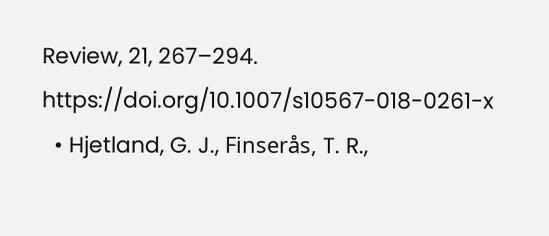Review, 21, 267–294. https://doi.org/10.1007/s10567-018-0261-x
  • Hjetland, G. J., Finserås, T. R.,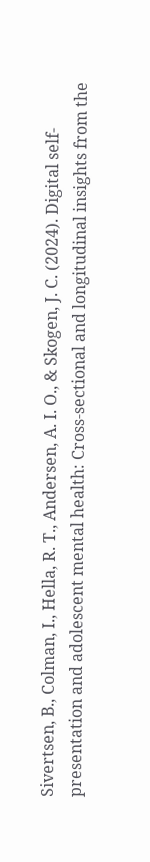Sivertsen, B., Colman, I., Hella, R. T., Andersen, A. I. O., & Skogen, J. C. (2024). Digital self-presentation and adolescent mental health: Cross-sectional and longitudinal insights from the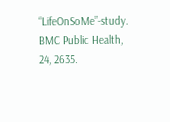“LifeOnSoMe”-study. BMC Public Health, 24, 2635.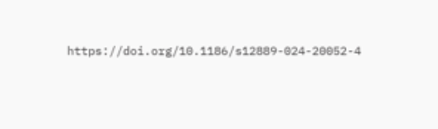https://doi.org/10.1186/s12889-024-20052-4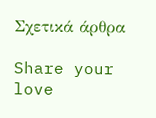Σχετικά άρθρα

Share your love